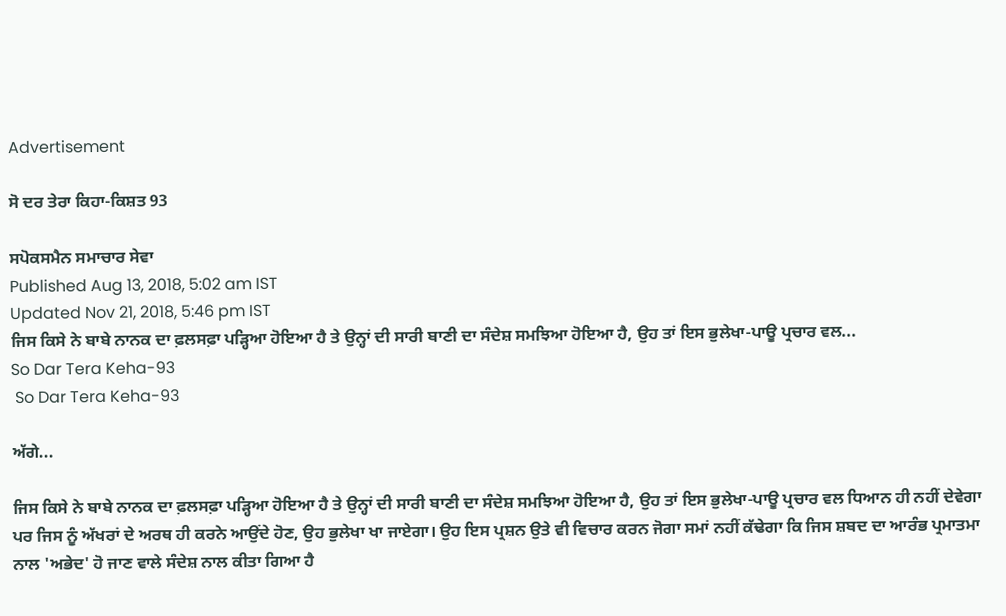Advertisement

ਸੋ ਦਰ ਤੇਰਾ ਕਿਹਾ-ਕਿਸ਼ਤ 93

ਸਪੋਕਸਮੈਨ ਸਮਾਚਾਰ ਸੇਵਾ
Published Aug 13, 2018, 5:02 am IST
Updated Nov 21, 2018, 5:46 pm IST
ਜਿਸ ਕਿਸੇ ਨੇ ਬਾਬੇ ਨਾਨਕ ਦਾ ਫ਼ਲਸਫ਼ਾ ਪੜ੍ਹਿਆ ਹੋਇਆ ਹੈ ਤੇ ਉਨ੍ਹਾਂ ਦੀ ਸਾਰੀ ਬਾਣੀ ਦਾ ਸੰਦੇਸ਼ ਸਮਝਿਆ ਹੋਇਆ ਹੈ, ਉਹ ਤਾਂ ਇਸ ਭੁਲੇਖਾ-ਪਾਊ ਪ੍ਰਚਾਰ ਵਲ...
So Dar Tera Keha-93
 So Dar Tera Keha-93

ਅੱਗੇ...

ਜਿਸ ਕਿਸੇ ਨੇ ਬਾਬੇ ਨਾਨਕ ਦਾ ਫ਼ਲਸਫ਼ਾ ਪੜ੍ਹਿਆ ਹੋਇਆ ਹੈ ਤੇ ਉਨ੍ਹਾਂ ਦੀ ਸਾਰੀ ਬਾਣੀ ਦਾ ਸੰਦੇਸ਼ ਸਮਝਿਆ ਹੋਇਆ ਹੈ, ਉਹ ਤਾਂ ਇਸ ਭੁਲੇਖਾ-ਪਾਊ ਪ੍ਰਚਾਰ ਵਲ ਧਿਆਨ ਹੀ ਨਹੀਂ ਦੇਵੇਗਾ ਪਰ ਜਿਸ ਨੂੰ ਅੱਖਰਾਂ ਦੇ ਅਰਥ ਹੀ ਕਰਨੇ ਆਉਂਦੇ ਹੋਣ, ਉਹ ਭੁਲੇਖਾ ਖਾ ਜਾਏਗਾ। ਉਹ ਇਸ ਪ੍ਰਸ਼ਨ ਉਤੇ ਵੀ ਵਿਚਾਰ ਕਰਨ ਜੋਗਾ ਸਮਾਂ ਨਹੀਂ ਕੱਢੇਗਾ ਕਿ ਜਿਸ ਸ਼ਬਦ ਦਾ ਆਰੰਭ ਪ੍ਰਮਾਤਮਾ ਨਾਲ 'ਅਭੇਦ' ਹੋ ਜਾਣ ਵਾਲੇ ਸੰਦੇਸ਼ ਨਾਲ ਕੀਤਾ ਗਿਆ ਹੈ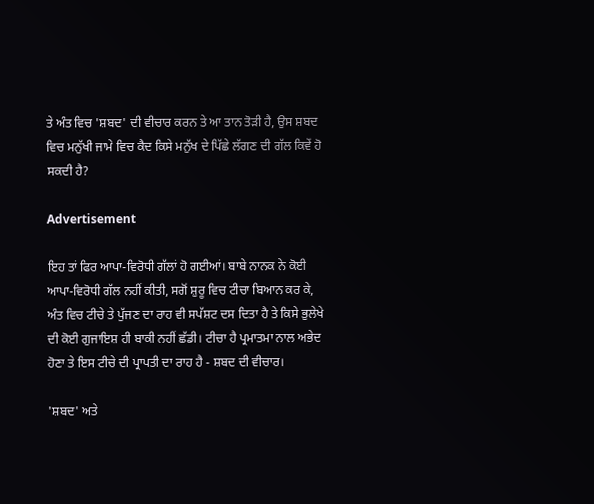ਤੇ ਅੰਤ ਵਿਚ 'ਸ਼ਬਦ' ਦੀ ਵੀਚਾਰ ਕਰਨ ਤੇ ਆ ਤਾਨ ਤੋੜੀ ਹੈ, ਉਸ ਸ਼ਬਦ ਵਿਚ ਮਨੁੱਖੀ ਜਾਮੇ ਵਿਚ ਕੈਦ ਕਿਸੇ ਮਨੁੱਖ ਦੇ ਪਿੱਛੇ ਲੱਗਣ ਦੀ ਗੱਲ ਕਿਵੇਂ ਹੋ ਸਕਦੀ ਹੈ?

Advertisement

ਇਹ ਤਾਂ ਫਿਰ ਆਪਾ-ਵਿਰੋਧੀ ਗੱਲਾਂ ਹੋ ਗਈਆਂ। ਬਾਬੇ ਨਾਨਕ ਨੇ ਕੋਈ ਆਪਾ-ਵਿਰੋਧੀ ਗੱਲ ਨਹੀਂ ਕੀਤੀ, ਸਗੋਂ ਸ਼ੁਰੂ ਵਿਚ ਟੀਚਾ ਬਿਆਨ ਕਰ ਕੇ, ਅੰਤ ਵਿਚ ਟੀਚੇ ਤੇ ਪੁੱਜਣ ਦਾ ਰਾਹ ਵੀ ਸਪੱਸ਼ਟ ਦਸ ਦਿਤਾ ਹੈ ਤੇ ਕਿਸੇ ਭੁਲੇਖੇ ਦੀ ਕੋਈ ਗੁਜਾਇਸ਼ ਹੀ ਬਾਕੀ ਨਹੀਂ ਛੱਡੀ। ਟੀਚਾ ਹੈ ਪ੍ਰਮਾਤਮਾ ਨਾਲ ਅਭੇਦ ਹੋਣਾ ਤੇ ਇਸ ਟੀਚੇ ਦੀ ਪ੍ਰਾਪਤੀ ਦਾ ਰਾਹ ਹੈ - ਸ਼ਬਦ ਦੀ ਵੀਚਾਰ।

'ਸ਼ਬਦ' ਅਤੇ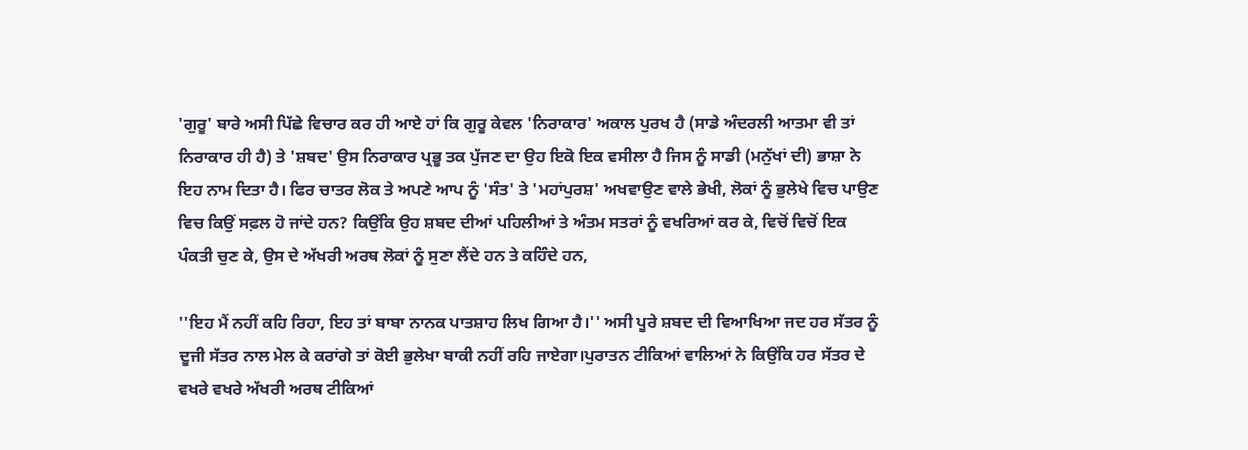'ਗੁਰੂ' ਬਾਰੇ ਅਸੀ ਪਿੱਛੇ ਵਿਚਾਰ ਕਰ ਹੀ ਆਏ ਹਾਂ ਕਿ ਗੁਰੂ ਕੇਵਲ 'ਨਿਰਾਕਾਰ' ਅਕਾਲ ਪੁਰਖ ਹੈ (ਸਾਡੇ ਅੰਦਰਲੀ ਆਤਮਾ ਵੀ ਤਾਂ ਨਿਰਾਕਾਰ ਹੀ ਹੈ) ਤੇ 'ਸ਼ਬਦ' ਉਸ ਨਿਰਾਕਾਰ ਪ੍ਰਭੂ ਤਕ ਪੁੱਜਣ ਦਾ ਉਹ ਇਕੋ ਇਕ ਵਸੀਲਾ ਹੈ ਜਿਸ ਨੂੰ ਸਾਡੀ (ਮਨੁੱਖਾਂ ਦੀ) ਭਾਸ਼ਾ ਨੇ ਇਹ ਨਾਮ ਦਿਤਾ ਹੈ। ਫਿਰ ਚਾਤਰ ਲੋਕ ਤੇ ਅਪਣੇ ਆਪ ਨੂੰ 'ਸੰਤ' ਤੇ 'ਮਹਾਂਪੁਰਸ਼' ਅਖਵਾਉਣ ਵਾਲੇ ਭੇਖੀ, ਲੋਕਾਂ ਨੂੰ ਭੁਲੇਖੇ ਵਿਚ ਪਾਉਣ ਵਿਚ ਕਿਉਂ ਸਫ਼ਲ ਹੋ ਜਾਂਦੇ ਹਨ? ਕਿਉਂਕਿ ਉਹ ਸ਼ਬਦ ਦੀਆਂ ਪਹਿਲੀਆਂ ਤੇ ਅੰਤਮ ਸਤਰਾਂ ਨੂੰ ਵਖਰਿਆਂ ਕਰ ਕੇ, ਵਿਚੋਂ ਵਿਚੋਂ ਇਕ ਪੰਕਤੀ ਚੁਣ ਕੇ, ਉਸ ਦੇ ਅੱਖਰੀ ਅਰਥ ਲੋਕਾਂ ਨੂੰ ਸੁਣਾ ਲੈਂਦੇ ਹਨ ਤੇ ਕਹਿੰਦੇ ਹਨ,

''ਇਹ ਮੈਂ ਨਹੀਂ ਕਹਿ ਰਿਹਾ, ਇਹ ਤਾਂ ਬਾਬਾ ਨਾਨਕ ਪਾਤਸ਼ਾਹ ਲਿਖ ਗਿਆ ਹੈ।'' ਅਸੀ ਪੂਰੇ ਸ਼ਬਦ ਦੀ ਵਿਆਖਿਆ ਜਦ ਹਰ ਸੱਤਰ ਨੂੰ ਦੂਜੀ ਸੱਤਰ ਨਾਲ ਮੇਲ ਕੇ ਕਰਾਂਗੇ ਤਾਂ ਕੋਈ ਭੁਲੇਖਾ ਬਾਕੀ ਨਹੀਂ ਰਹਿ ਜਾਏਗਾ।ਪੁਰਾਤਨ ਟੀਕਿਆਂ ਵਾਲਿਆਂ ਨੇ ਕਿਉਂਕਿ ਹਰ ਸੱਤਰ ਦੇ ਵਖਰੇ ਵਖਰੇ ਅੱਖਰੀ ਅਰਥ ਟੀਕਿਆਂ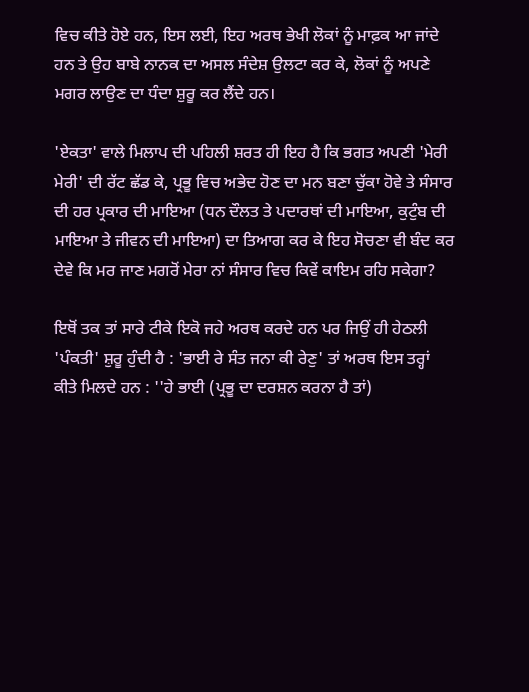ਵਿਚ ਕੀਤੇ ਹੋਏ ਹਨ, ਇਸ ਲਈ, ਇਹ ਅਰਥ ਭੇਖੀ ਲੋਕਾਂ ਨੂੰ ਮਾਫ਼ਕ ਆ ਜਾਂਦੇ ਹਨ ਤੇ ਉਹ ਬਾਬੇ ਨਾਨਕ ਦਾ ਅਸਲ ਸੰਦੇਸ਼ ਉਲਟਾ ਕਰ ਕੇ, ਲੋਕਾਂ ਨੂੰ ਅਪਣੇ ਮਗਰ ਲਾਉਣ ਦਾ ਧੰਦਾ ਸ਼ੁਰੂ ਕਰ ਲੈਂਦੇ ਹਨ।

'ਏਕਤਾ' ਵਾਲੇ ਮਿਲਾਪ ਦੀ ਪਹਿਲੀ ਸ਼ਰਤ ਹੀ ਇਹ ਹੈ ਕਿ ਭਗਤ ਅਪਣੀ 'ਮੇਰੀ ਮੇਰੀ' ਦੀ ਰੱਟ ਛੱਡ ਕੇ, ਪ੍ਰਭੂ ਵਿਚ ਅਭੇਦ ਹੋਣ ਦਾ ਮਨ ਬਣਾ ਚੁੱਕਾ ਹੋਵੇ ਤੇ ਸੰਸਾਰ ਦੀ ਹਰ ਪ੍ਰਕਾਰ ਦੀ ਮਾਇਆ (ਧਨ ਦੌਲਤ ਤੇ ਪਦਾਰਥਾਂ ਦੀ ਮਾਇਆ, ਕੁਟੁੰਬ ਦੀ ਮਾਇਆ ਤੇ ਜੀਵਨ ਦੀ ਮਾਇਆ) ਦਾ ਤਿਆਗ ਕਰ ਕੇ ਇਹ ਸੋਚਣਾ ਵੀ ਬੰਦ ਕਰ ਦੇਵੇ ਕਿ ਮਰ ਜਾਣ ਮਗਰੋਂ ਮੇਰਾ ਨਾਂ ਸੰਸਾਰ ਵਿਚ ਕਿਵੇਂ ਕਾਇਮ ਰਹਿ ਸਕੇਗਾ?

ਇਥੋਂ ਤਕ ਤਾਂ ਸਾਰੇ ਟੀਕੇ ਇਕੋ ਜਹੇ ਅਰਥ ਕਰਦੇ ਹਨ ਪਰ ਜਿਉਂ ਹੀ ਹੇਠਲੀ 'ਪੰਕਤੀ' ਸ਼ੁਰੂ ਹੁੰਦੀ ਹੈ : 'ਭਾਈ ਰੇ ਸੰਤ ਜਨਾ ਕੀ ਰੇਣੁ' ਤਾਂ ਅਰਥ ਇਸ ਤਰ੍ਹਾਂ ਕੀਤੇ ਮਿਲਦੇ ਹਨ : ''ਹੇ ਭਾਈ (ਪ੍ਰਭੂ ਦਾ ਦਰਸ਼ਨ ਕਰਨਾ ਹੈ ਤਾਂ)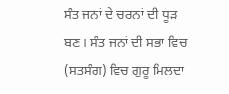ਸੰਤ ਜਨਾਂ ਦੇ ਚਰਨਾਂ ਦੀ ਧੂੜ ਬਣ। ਸੰਤ ਜਨਾਂ ਦੀ ਸਭਾ ਵਿਚ (ਸਤਸੰਗ) ਵਿਚ ਗੁਰੂ ਮਿਲਦਾ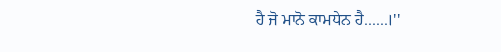ਹੈ ਜੋ ਮਾਨੋ ਕਾਮਧੇਨ ਹੈ......।''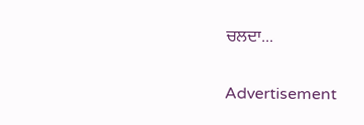ਚਲਦਾ...

Advertisement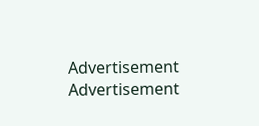Advertisement
Advertisement